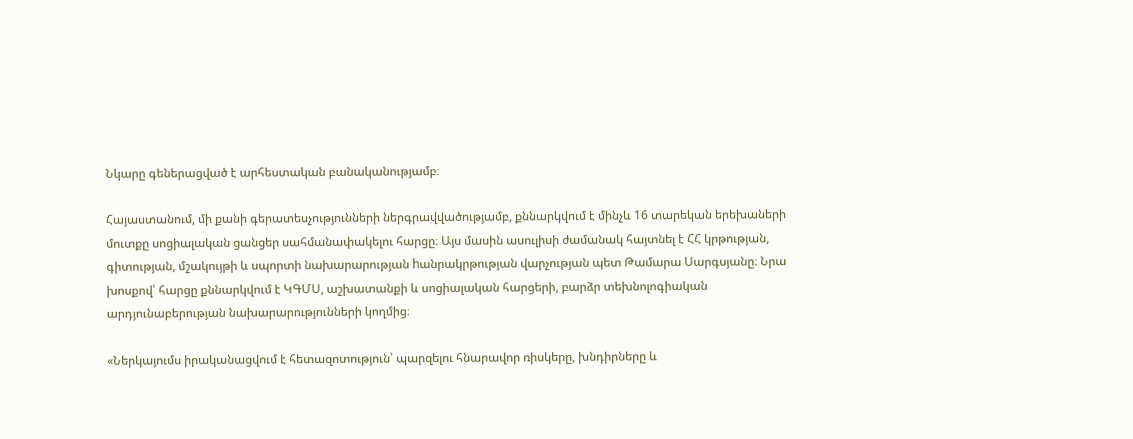Նկարը գեներացված է արհեստական բանականությամբ։

Հայաստանում, մի քանի գերատեսչությունների ներգրավվածությամբ, քննարկվում է մինչև 16 տարեկան երեխաների մուտքը սոցիալական ցանցեր սահմանափակելու հարցը։ Այս մասին ասուլիսի ժամանակ հայտնել է ՀՀ կրթության, գիտության, մշակույթի և սպորտի նախարարության hանրակրթության վարչության պետ Թամարա Սարգսյանը։ Նրա խոսքով՝ հարցը քննարկվում է ԿԳՄՍ, աշխատանքի և սոցիալական հարցերի, բարձր տեխնոլոգիական արդյունաբերության նախարարությունների կողմից։

«Ներկայումս իրականացվում է հետազոտություն՝ պարզելու հնարավոր ռիսկերը, խնդիրները և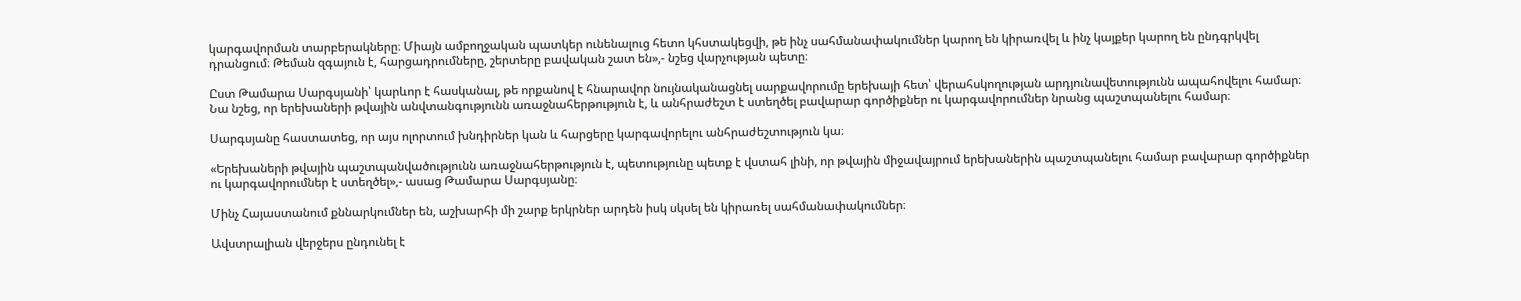կարգավորման տարբերակները։ Միայն ամբողջական պատկեր ունենալուց հետո կհստակեցվի, թե ինչ սահմանափակումներ կարող են կիրառվել և ինչ կայքեր կարող են ընդգրկվել դրանցում։ Թեման զգայուն է, հարցադրումները, շերտերը բավական շատ են»,- նշեց վարչության պետը։

Ըստ Թամարա Սարգսյանի՝ կարևոր է հասկանալ, թե որքանով է հնարավոր նույնականացնել սարքավորումը երեխայի հետ՝ վերահսկողության արդյունավետությունն ապահովելու համար։ Նա նշեց, որ երեխաների թվային անվտանգությունն առաջնահերթություն է, և անհրաժեշտ է ստեղծել բավարար գործիքներ ու կարգավորումներ նրանց պաշտպանելու համար։

Սարգսյանը հաստատեց, որ այս ոլորտում խնդիրներ կան և հարցերը կարգավորելու անհրաժեշտություն կա։

«Երեխաների թվային պաշտպանվածությունն առաջնահերթություն է, պետությունը պետք է վստահ լինի, որ թվային միջավայրում երեխաներին պաշտպանելու համար բավարար գործիքներ ու կարգավորումներ է ստեղծել»,- ասաց Թամարա Սարգսյանը։

Մինչ Հայաստանում քննարկումներ են, աշխարհի մի շարք երկրներ արդեն իսկ սկսել են կիրառել սահմանափակումներ։

Ավստրալիան վերջերս ընդունել է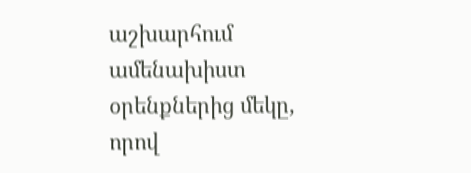աշխարհում ամենախիստ օրենքներից մեկը, որով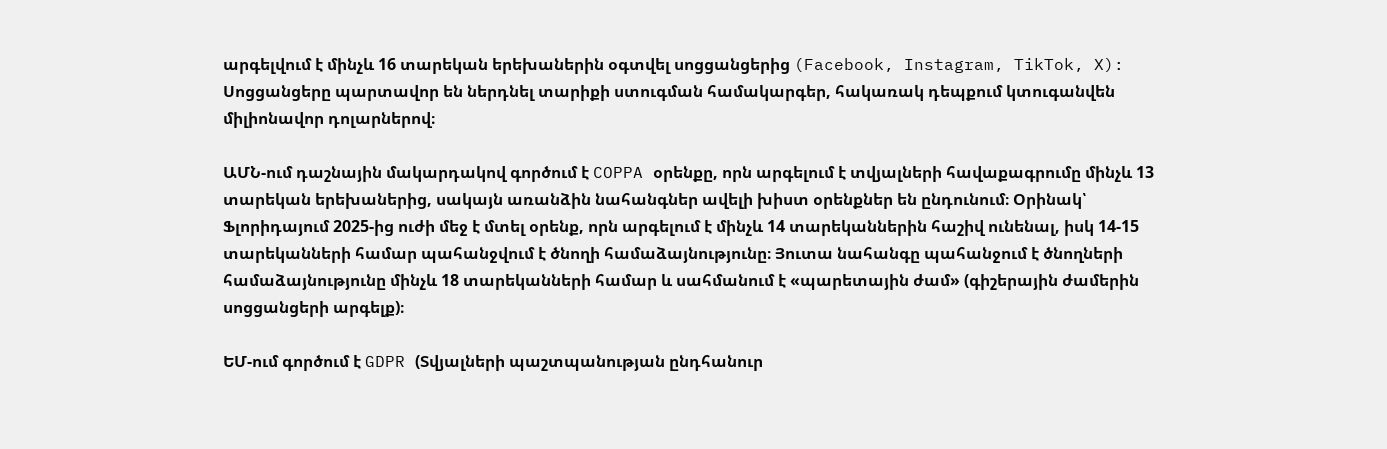արգելվում է մինչև 16 տարեկան երեխաներին օգտվել սոցցանցերից (Facebook, Instagram, TikTok, X): Սոցցանցերը պարտավոր են ներդնել տարիքի ստուգման համակարգեր, հակառակ դեպքում կտուգանվեն միլիոնավոր դոլարներով։

ԱՄՆ-ում դաշնային մակարդակով գործում է COPPA օրենքը, որն արգելում է տվյալների հավաքագրումը մինչև 13 տարեկան երեխաներից, սակայն առանձին նահանգներ ավելի խիստ օրենքներ են ընդունում։ Օրինակ՝ Ֆլորիդայում 2025-ից ուժի մեջ է մտել օրենք, որն արգելում է մինչև 14 տարեկաններին հաշիվ ունենալ, իսկ 14-15 տարեկանների համար պահանջվում է ծնողի համաձայնությունը։ Յուտա նահանգը պահանջում է ծնողների համաձայնությունը մինչև 18 տարեկանների համար և սահմանում է «պարետային ժամ» (գիշերային ժամերին սոցցանցերի արգելք)։

ԵՄ-ում գործում է GDPR (Տվյալների պաշտպանության ընդհանուր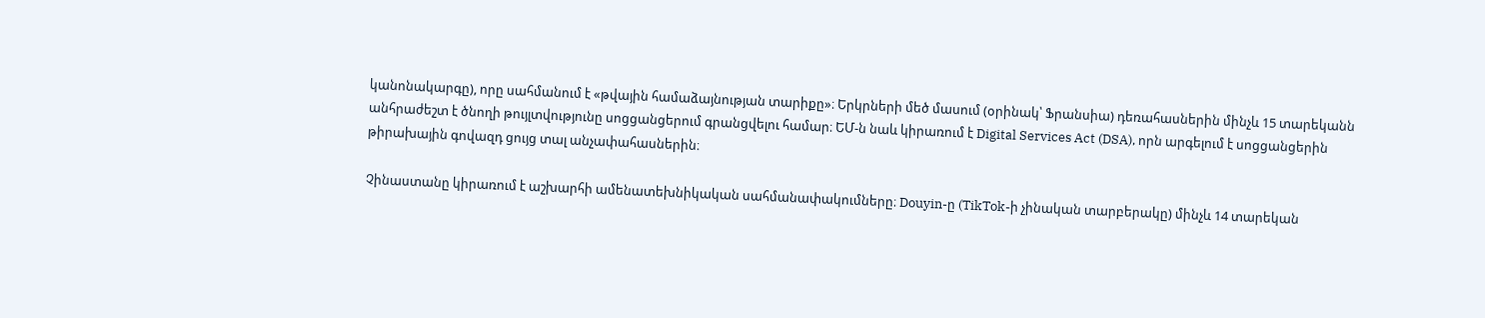կանոնակարգը), որը սահմանում է «թվային համաձայնության տարիքը»։ Երկրների մեծ մասում (օրինակ՝ Ֆրանսիա) դեռահասներին մինչև 15 տարեկանն անհրաժեշտ է ծնողի թույլտվությունը սոցցանցերում գրանցվելու համար։ ԵՄ-ն նաև կիրառում է Digital Services Act (DSA), որն արգելում է սոցցանցերին թիրախային գովազդ ցույց տալ անչափահասներին։

Չինաստանը կիրառում է աշխարհի ամենատեխնիկական սահմանափակումները։ Douyin-ը (TikTok-ի չինական տարբերակը) մինչև 14 տարեկան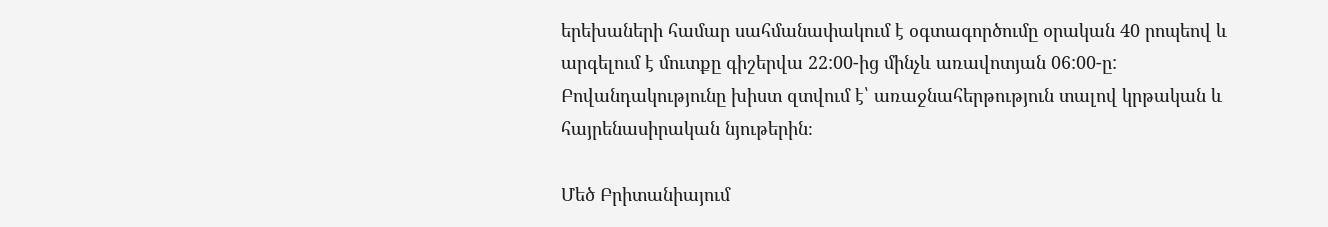երեխաների համար սահմանափակում է օգտագործումը օրական 40 րոպեով և արգելում է մուտքը գիշերվա 22:00-ից մինչև առավոտյան 06:00-ը: Բովանդակությունը խիստ զտվում է՝ առաջնահերթություն տալով կրթական և հայրենասիրական նյութերին։

Մեծ Բրիտանիայում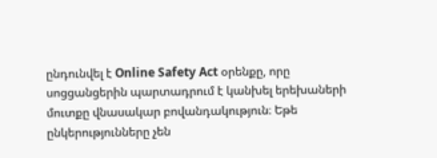ընդունվել է Online Safety Act օրենքը, որը սոցցանցերին պարտադրում է կանխել երեխաների մուտքը վնասակար բովանդակություն։ Եթե ընկերությունները չեն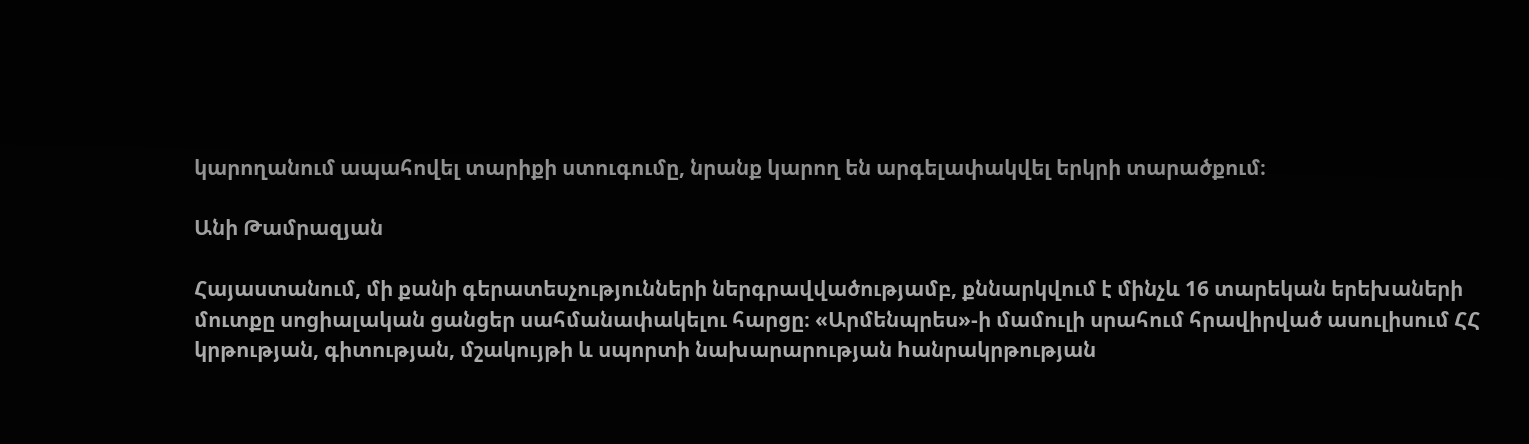կարողանում ապահովել տարիքի ստուգումը, նրանք կարող են արգելափակվել երկրի տարածքում։

Անի Թամրազյան

Հայաստանում, մի քանի գերատեսչությունների ներգրավվածությամբ, քննարկվում է մինչև 16 տարեկան երեխաների մուտքը սոցիալական ցանցեր սահմանափակելու հարցը։ «Արմենպրես»-ի մամուլի սրահում հրավիրված ասուլիսում ՀՀ կրթության, գիտության, մշակույթի և սպորտի նախարարության hանրակրթության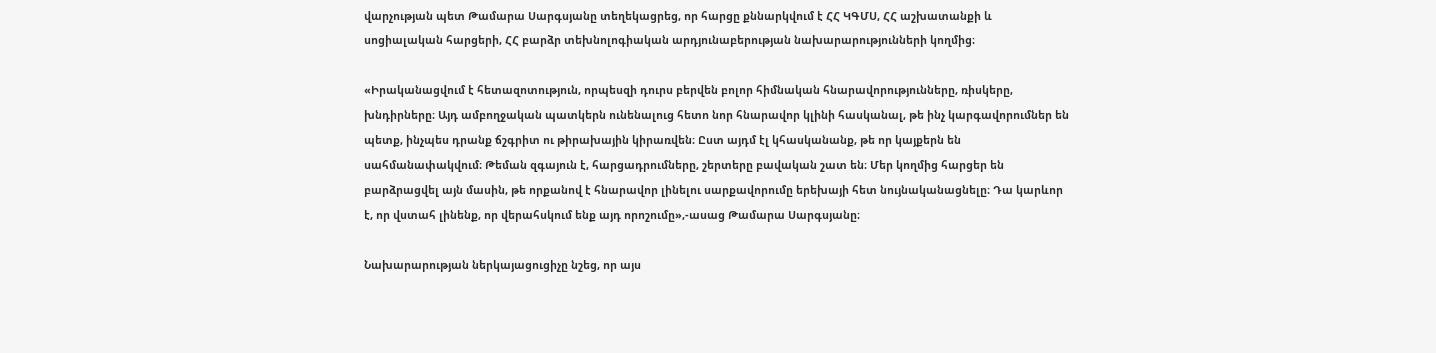վարչության պետ Թամարա Սարգսյանը տեղեկացրեց, որ հարցը քննարկվում է ՀՀ ԿԳՄՍ, ՀՀ աշխատանքի և սոցիալական հարցերի, ՀՀ բարձր տեխնոլոգիական արդյունաբերության նախարարությունների կողմից։

«Իրականացվում է հետազոտություն, որպեսզի դուրս բերվեն բոլոր հիմնական հնարավորությունները, ռիսկերը, խնդիրները։ Այդ ամբողջական պատկերն ունենալուց հետո նոր հնարավոր կլինի հասկանալ, թե ինչ կարգավորումներ են պետք, ինչպես դրանք ճշգրիտ ու թիրախային կիրառվեն։ Ըստ այդմ էլ կհասկանանք, թե որ կայքերն են սահմանափակվում։ Թեման զգայուն է, հարցադրումները, շերտերը բավական շատ են։ Մեր կողմից հարցեր են բարձրացվել այն մասին, թե որքանով է հնարավոր լինելու սարքավորումը երեխայի հետ նույնականացնելը։ Դա կարևոր է, որ վստահ լինենք, որ վերահսկում ենք այդ որոշումը»,-ասաց Թամարա Սարգսյանը։

Նախարարության ներկայացուցիչը նշեց, որ այս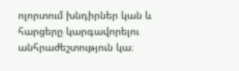ոլորտում խնդիրներ կան և հարցերը կարգավորելու անհրաժեշտություն կա։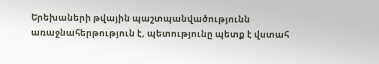Երեխաների թվային պաշտպանվածությունն առաջնահերթություն է, պետությունը պետք է վստահ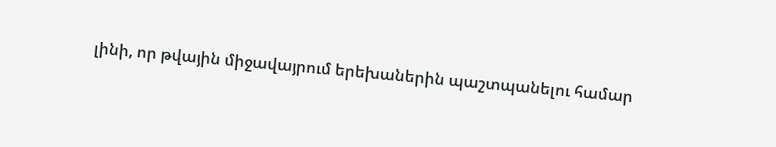լինի, որ թվային միջավայրում երեխաներին պաշտպանելու համար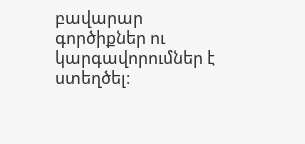բավարար գործիքներ ու կարգավորումներ է ստեղծել։